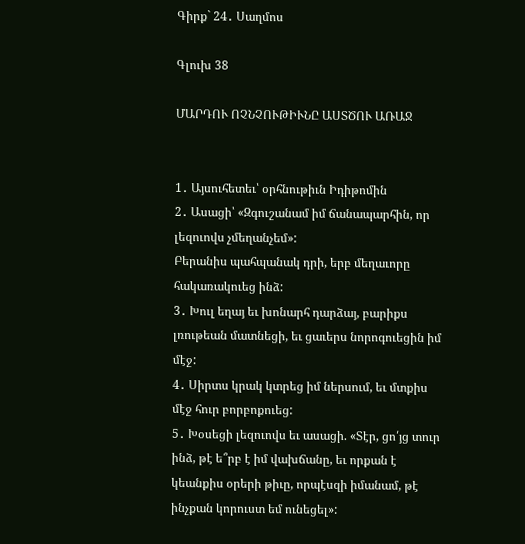Գիրք` 24․ Սաղմոս

Գլուխ 38

ՄԱՐԴՈՒ ՈՉՆՉՈՒԹԻՒՆԸ ԱՍՏԾՈՒ ԱՌԱՋ


1․ Այսուհետեւ՝ օրհնութիւն Իդիթոմին
2․ Ասացի՝ «Զգուշանամ իմ ճանապարհին, որ լեզուովս չմեղանչեմ»:
Բերանիս պահպանակ դրի, երբ մեղաւորը հակառակուեց ինձ:
3․ Խուլ եղայ եւ խոնարհ դարձայ, բարիքս լռութեան մատնեցի, եւ ցաւերս նորոգուեցին իմ մէջ:
4․ Սիրտս կրակ կտրեց իմ ներսում, եւ մտքիս մէջ հուր բորբոքուեց:
5․ Խօսեցի լեզուովս եւ ասացի. «Տէր, ցո՛յց տուր ինձ, թէ ե՞րբ է իմ վախճանը, եւ որքան է կեանքիս օրերի թիւը, որպէսզի իմանամ, թէ ինչքան կորուստ եմ ունեցել»: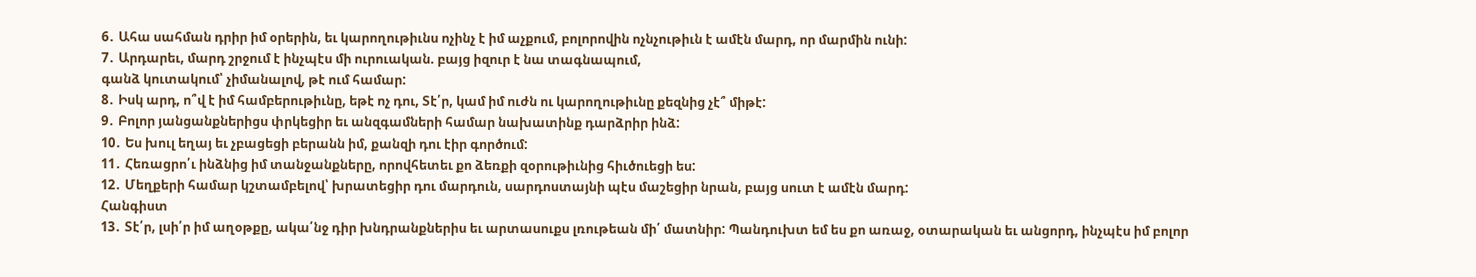6․ Ահա սահման դրիր իմ օրերին, եւ կարողութիւնս ոչինչ է իմ աչքում, բոլորովին ոչնչութիւն է ամէն մարդ, որ մարմին ունի:
7․ Արդարեւ, մարդ շրջում է ինչպէս մի ուրուական. բայց իզուր է նա տագնապում,
գանձ կուտակում՝ չիմանալով, թէ ում համար:
8․ Իսկ արդ, ո՞վ է իմ համբերութիւնը, եթէ ոչ դու, Տէ՛ր, կամ իմ ուժն ու կարողութիւնը քեզնից չէ՞ միթէ:
9․ Բոլոր յանցանքներիցս փրկեցիր եւ անզգամների համար նախատինք դարձրիր ինձ:
10․ Ես խուլ եղայ եւ չբացեցի բերանն իմ, քանզի դու էիր գործում:
11․ Հեռացրո՛ւ ինձնից իմ տանջանքները, որովհետեւ քո ձեռքի զօրութիւնից հիւծուեցի ես:
12․ Մեղքերի համար կշտամբելով՝ խրատեցիր դու մարդուն, սարդոստայնի պէս մաշեցիր նրան, բայց սուտ է ամէն մարդ:
Հանգիստ
13․ Տէ՛ր, լսի՛ր իմ աղօթքը, ակա՛նջ դիր խնդրանքներիս եւ արտասուքս լռութեան մի՛ մատնիր: Պանդուխտ եմ ես քո առաջ, օտարական եւ անցորդ, ինչպէս իմ բոլոր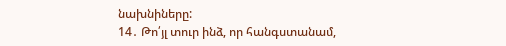նախնիները:
14․ Թո՛յլ տուր ինձ, որ հանգստանամ,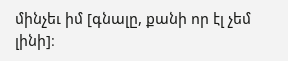մինչեւ իմ [գնալը, քանի որ էլ չեմ լինի]։